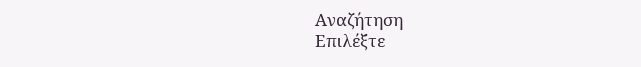Αναζήτηση
Επιλέξτε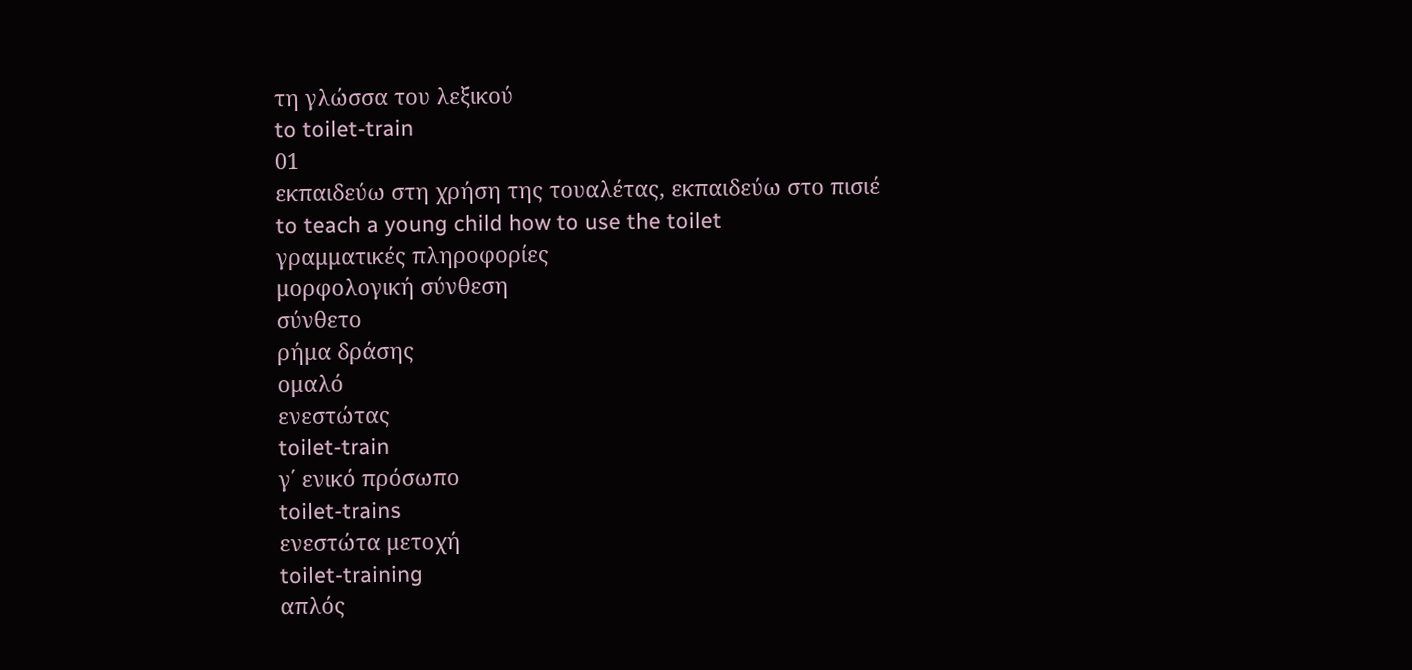τη γλώσσα του λεξικού
to toilet-train
01
εκπαιδεύω στη χρήση της τουαλέτας, εκπαιδεύω στο πισιέ
to teach a young child how to use the toilet
γραμματικές πληροφορίες
μορφολογική σύνθεση
σύνθετο
ρήμα δράσης
ομαλό
ενεστώτας
toilet-train
γ΄ ενικό πρόσωπο
toilet-trains
ενεστώτα μετοχή
toilet-training
απλός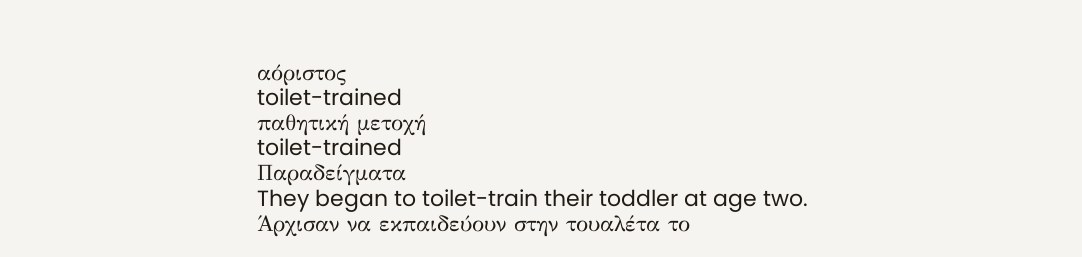αόριστος
toilet-trained
παθητική μετοχή
toilet-trained
Παραδείγματα
They began to toilet-train their toddler at age two.
Άρχισαν να εκπαιδεύουν στην τουαλέτα το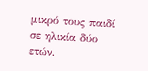μικρό τους παιδί σε ηλικία δύο ετών.